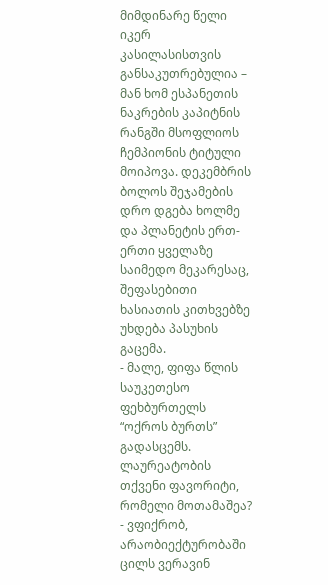მიმდინარე წელი იკერ კასილასისთვის განსაკუთრებულია – მან ხომ ესპანეთის ნაკრების კაპიტნის რანგში მსოფლიოს ჩემპიონის ტიტული მოიპოვა. დეკემბრის ბოლოს შეჯამების დრო დგება ხოლმე და პლანეტის ერთ-ერთი ყველაზე საიმედო მეკარესაც, შეფასებითი ხასიათის კითხვებზე უხდება პასუხის გაცემა.
- მალე, ფიფა წლის საუკეთესო ფეხბურთელს “ოქროს ბურთს” გადასცემს. ლაურეატობის თქვენი ფავორიტი, რომელი მოთამაშეა?
- ვფიქრობ, არაობიექტურობაში ცილს ვერავინ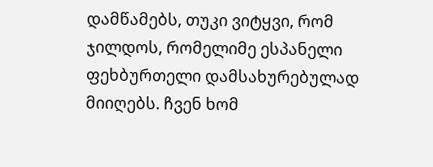დამწამებს, თუკი ვიტყვი, რომ ჯილდოს, რომელიმე ესპანელი ფეხბურთელი დამსახურებულად მიიღებს. ჩვენ ხომ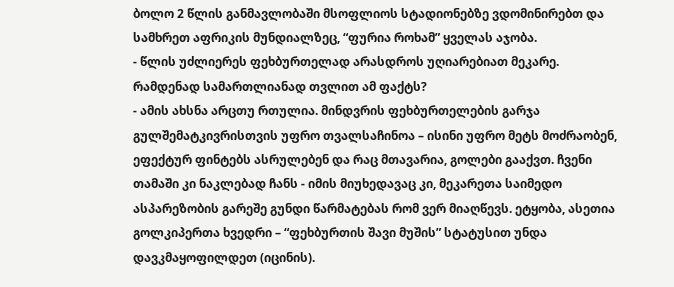ბოლო 2 წლის განმავლობაში მსოფლიოს სტადიონებზე ვდომინირებთ და სამხრეთ აფრიკის მუნდიალზეც, “ფურია როხამ” ყველას აჯობა.
- წლის უძლიერეს ფეხბურთელად არასდროს უღიარებიათ მეკარე. რამდენად სამართლიანად თვლით ამ ფაქტს?
- ამის ახსნა არცთუ რთულია. მინდვრის ფეხბურთელების გარჯა გულშემატკივრისთვის უფრო თვალსაჩინოა – ისინი უფრო მეტს მოძრაობენ, ეფექტურ ფინტებს ასრულებენ და რაც მთავარია, გოლები გააქვთ. ჩვენი თამაში კი ნაკლებად ჩანს - იმის მიუხედავაც კი, მეკარეთა საიმედო ასპარეზობის გარეშე გუნდი წარმატებას რომ ვერ მიაღწევს. ეტყობა, ასეთია გოლკიპერთა ხვედრი – “ფეხბურთის შავი მუშის” სტატუსით უნდა დავკმაყოფილდეთ (იცინის).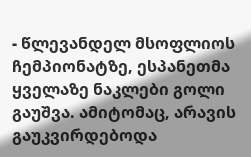- წლევანდელ მსოფლიოს ჩემპიონატზე, ესპანეთმა ყველაზე ნაკლები გოლი გაუშვა. ამიტომაც, არავის გაუკვირდებოდა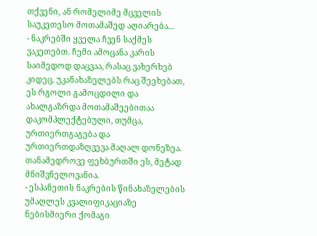თქვენი, ან რომელიმე მცველის საუკეთესო მოთამაშედ აღიარება...
- ნაკრებში ყველა ჩვენ საქმეს ვაკეთებთ. ჩემი ამოცანა კარის საიმედოდ დაცვაა, რასაც ვახერხებ კიდეც. უკანახაზელებს რაც შეეხებათ, ეს რგოლი გამოცდილი და ახალგაზრდა მოთამაშეებითაა დაკომპლექტებული, თუმცა, ურთიერთგაგება და ურთიერთდაზღვევა მაღალ დონეზეა. თანამედროვე ფეხბურთში ეს, მეტად მნიშვნელოვანია.
- ესპანეთის ნაკრების წინახაზელების უმაღლეს კვალიფიკაციაზე ნებისმიერი ქომაგი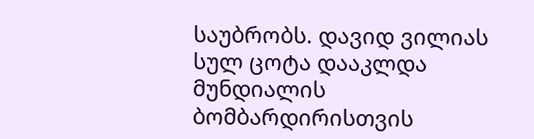საუბრობს. დავიდ ვილიას სულ ცოტა დააკლდა მუნდიალის ბომბარდირისთვის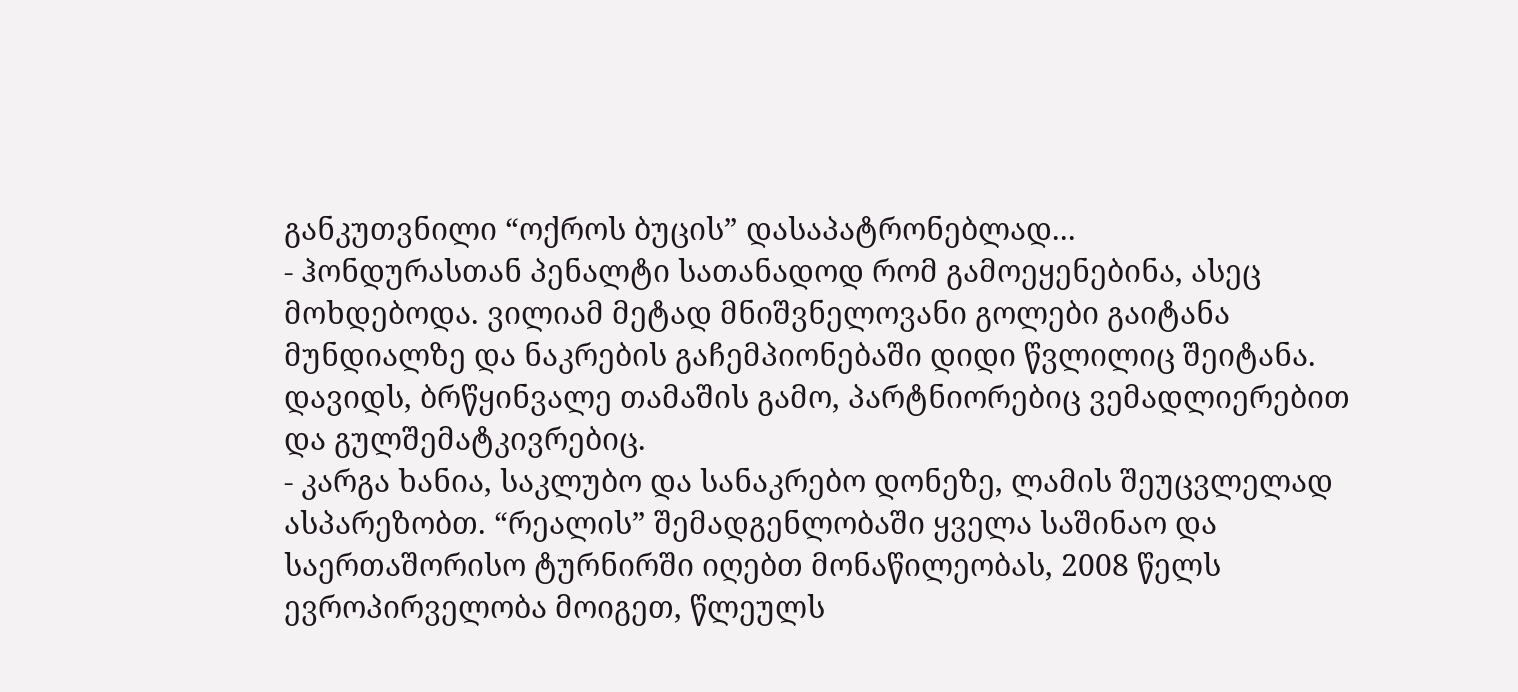განკუთვნილი “ოქროს ბუცის” დასაპატრონებლად...
- ჰონდურასთან პენალტი სათანადოდ რომ გამოეყენებინა, ასეც მოხდებოდა. ვილიამ მეტად მნიშვნელოვანი გოლები გაიტანა მუნდიალზე და ნაკრების გაჩემპიონებაში დიდი წვლილიც შეიტანა. დავიდს, ბრწყინვალე თამაშის გამო, პარტნიორებიც ვემადლიერებით და გულშემატკივრებიც.
- კარგა ხანია, საკლუბო და სანაკრებო დონეზე, ლამის შეუცვლელად ასპარეზობთ. “რეალის” შემადგენლობაში ყველა საშინაო და საერთაშორისო ტურნირში იღებთ მონაწილეობას, 2008 წელს ევროპირველობა მოიგეთ, წლეულს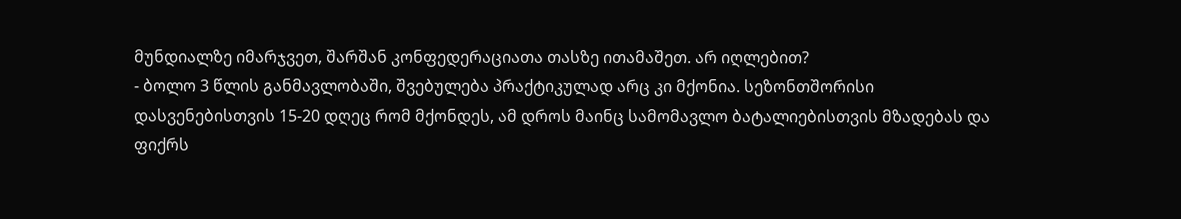მუნდიალზე იმარჯვეთ, შარშან კონფედერაციათა თასზე ითამაშეთ. არ იღლებით?
- ბოლო 3 წლის განმავლობაში, შვებულება პრაქტიკულად არც კი მქონია. სეზონთშორისი დასვენებისთვის 15-20 დღეც რომ მქონდეს, ამ დროს მაინც სამომავლო ბატალიებისთვის მზადებას და ფიქრს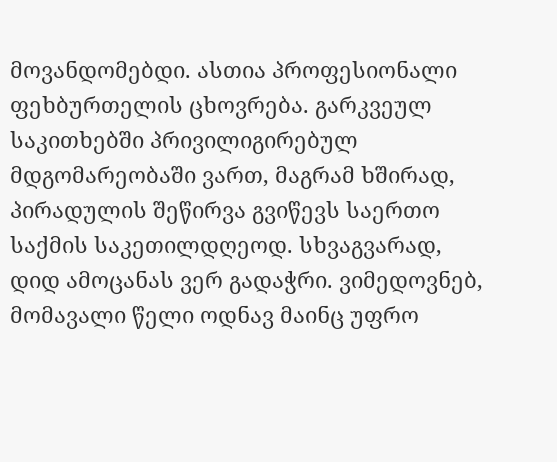მოვანდომებდი. ასთია პროფესიონალი ფეხბურთელის ცხოვრება. გარკვეულ საკითხებში პრივილიგირებულ მდგომარეობაში ვართ, მაგრამ ხშირად, პირადულის შეწირვა გვიწევს საერთო საქმის საკეთილდღეოდ. სხვაგვარად, დიდ ამოცანას ვერ გადაჭრი. ვიმედოვნებ, მომავალი წელი ოდნავ მაინც უფრო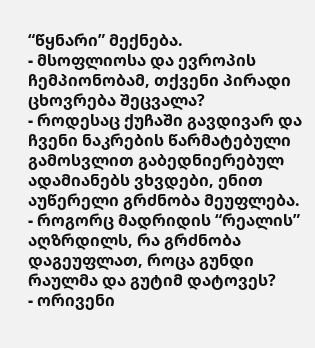“წყნარი” მექნება.
- მსოფლიოსა და ევროპის ჩემპიონობამ, თქვენი პირადი ცხოვრება შეცვალა?
- როდესაც ქუჩაში გავდივარ და ჩვენი ნაკრების წარმატებული გამოსვლით გაბედნიერებულ ადამიანებს ვხვდები, ენით აუწერელი გრძნობა მეუფლება.
- როგორც მადრიდის “რეალის” აღზრდილს, რა გრძნობა დაგეუფლათ, როცა გუნდი რაულმა და გუტიმ დატოვეს?
- ორივენი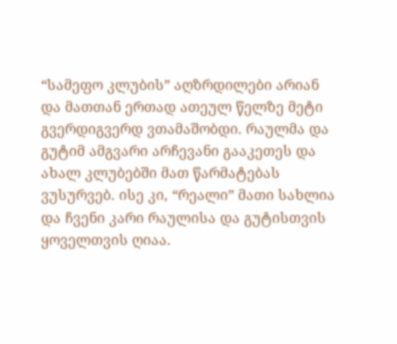“სამეფო კლუბის” აღზრდილები არიან და მათთან ერთად ათეულ წელზე მეტი გვერდიგვერდ ვთამაშობდი. რაულმა და გუტიმ ამგვარი არჩევანი გააკეთეს და ახალ კლუბებში მათ წარმატებას ვუსურვებ. ისე კი, “რეალი” მათი სახლია და ჩვენი კარი რაულისა და გუტისთვის ყოველთვის ღიაა.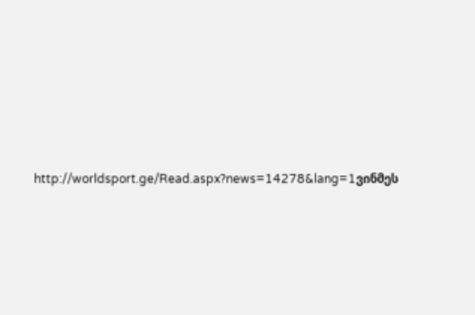http://worldsport.ge/Read.aspx?news=14278&lang=1ვინმეს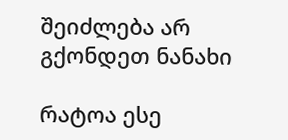შეიძლება არ გქონდეთ ნანახი

რატოა ესე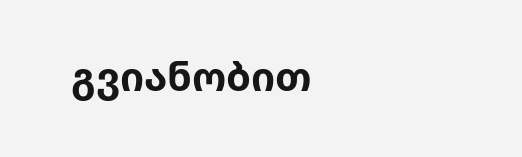გვიანობით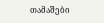თამაშები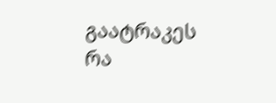გაატრაკეს რა